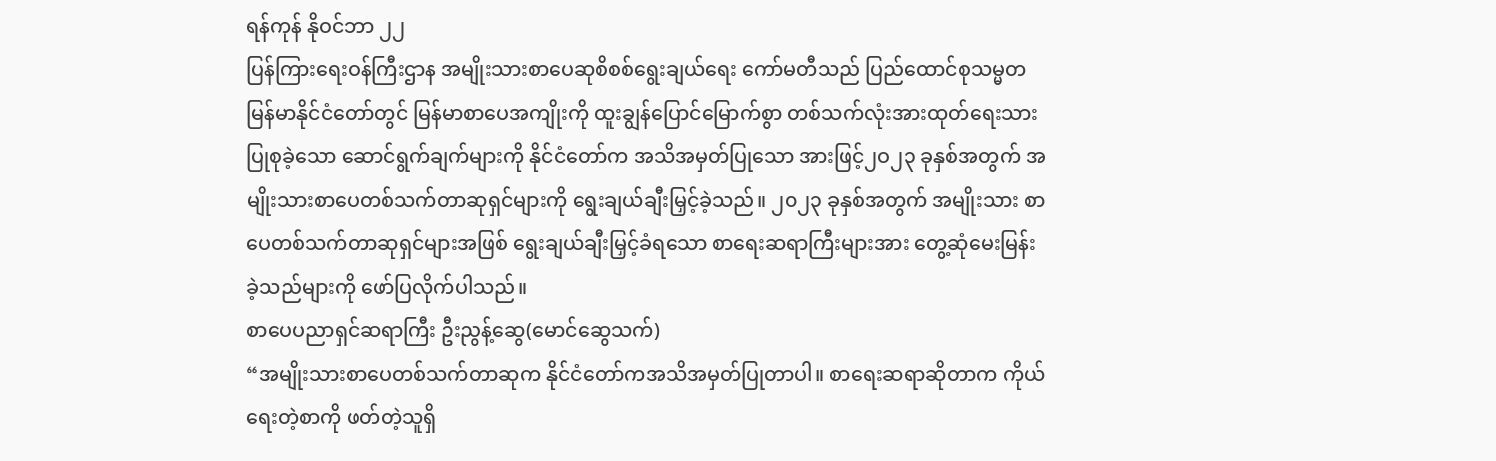ရန်ကုန် နိုဝင်ဘာ ၂၂
ပြန်ကြားရေးဝန်ကြီးဌာန အမျိုးသားစာပေဆုစိစစ်ရွေးချယ်ရေး ကော်မတီသည် ပြည်ထောင်စုသမ္မတမြန်မာနိုင်ငံတော်တွင် မြန်မာစာပေအကျိုးကို ထူးချွန်ပြောင်မြောက်စွာ တစ်သက်လုံးအားထုတ်ရေးသားပြုစုခဲ့သော ဆောင်ရွက်ချက်များကို နိုင်ငံတော်က အသိအမှတ်ပြုသော အားဖြင့်၂ဝ၂၃ ခုနှစ်အတွက် အမျိုးသားစာပေတစ်သက်တာဆုရှင်များကို ရွေးချယ်ချီးမြှင့်ခဲ့သည်။ ၂၀၂၃ ခုနှစ်အတွက် အမျိုးသား စာပေတစ်သက်တာဆုရှင်များအဖြစ် ရွေးချယ်ချီးမြှင့်ခံရသော စာရေးဆရာကြီးများအား တွေ့ဆုံမေးမြန်းခဲ့သည်များကို ဖော်ပြလိုက်ပါသည်။
စာပေပညာရှင်ဆရာကြီး ဦးညွန့်ဆွေ(မောင်ဆွေသက်)
“အမျိုးသားစာပေတစ်သက်တာဆုက နိုင်ငံတော်ကအသိအမှတ်ပြုတာပါ။ စာရေးဆရာဆိုတာက ကိုယ်ရေးတဲ့စာကို ဖတ်တဲ့သူရှိ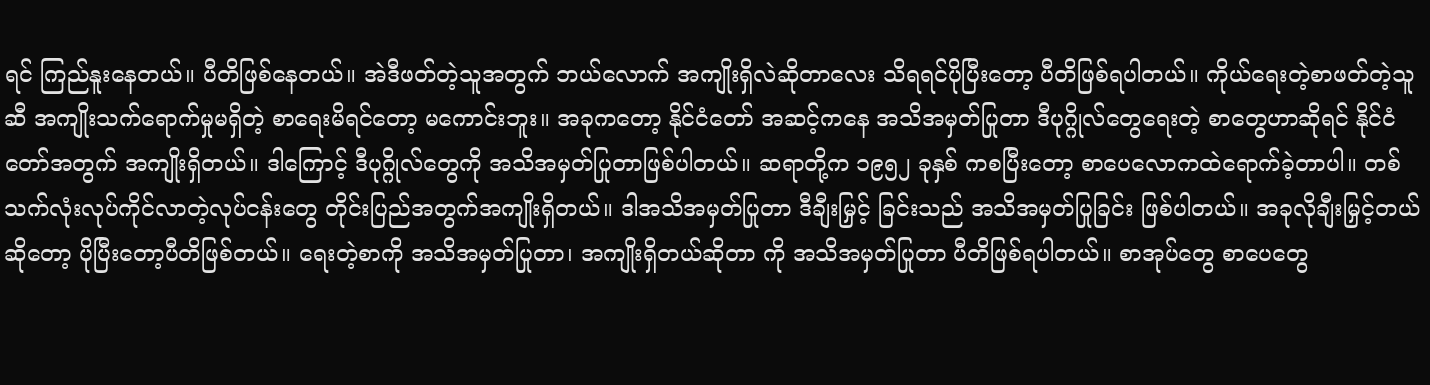ရင် ကြည်နူးနေတယ်။ ပီတိဖြစ်နေတယ်။ အဲဒီဖတ်တဲ့သူအတွက် ဘယ်လောက် အကျိုးရှိလဲဆိုတာလေး သိရရင်ပိုပြီးတော့ ပီတိဖြစ်ရပါတယ်။ ကိုယ်ရေးတဲ့စာဖတ်တဲ့သူဆီ အကျိုးသက်ရောက်မှုမရှိတဲ့ စာရေးမိရင်တော့ မကောင်းဘူး။ အခုကတော့ နိုင်ငံတော် အဆင့်ကနေ အသိအမှတ်ပြုတာ ဒီပုဂ္ဂိုလ်တွေရေးတဲ့ စာတွေဟာဆိုရင် နိုင်ငံတော်အတွက် အကျိုးရှိတယ်။ ဒါကြောင့် ဒီပုဂ္ဂိုလ်တွေကို အသိအမှတ်ပြုတာဖြစ်ပါတယ်။ ဆရာတို့က ၁၉၅၂ ခုနှစ် ကစပြီးတော့ စာပေလောကထဲရောက်ခဲ့တာပါ။ တစ်သက်လုံးလုပ်ကိုင်လာတဲ့လုပ်ငန်းတွေ တိုင်းပြည်အတွက်အကျိုးရှိတယ်။ ဒါအသိအမှတ်ပြုတာ ဒီချီးမြှင့် ခြင်းသည် အသိအမှတ်ပြုခြင်း ဖြစ်ပါတယ်။ အခုလိုချီးမြှင့်တယ်ဆိုတော့ ပိုပြီးတော့ပီတိဖြစ်တယ်။ ရေးတဲ့စာကို အသိအမှတ်ပြုတာ၊ အကျိုးရှိတယ်ဆိုတာ ကို အသိအမှတ်ပြုတာ ပီတိဖြစ်ရပါတယ်။ စာအုပ်တွေ စာပေတွေ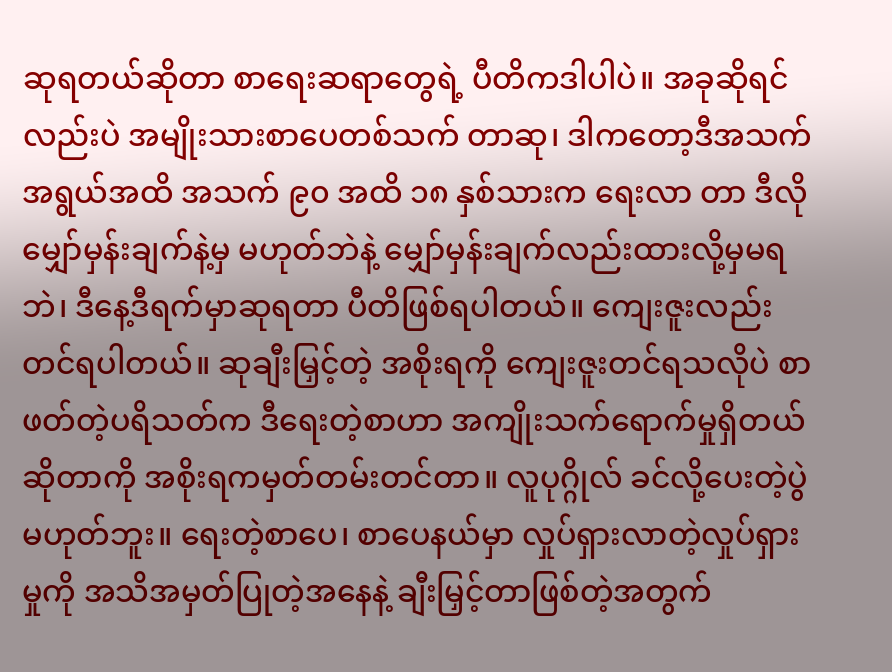ဆုရတယ်ဆိုတာ စာရေးဆရာတွေရဲ့ ပီတိကဒါပါပဲ။ အခုဆိုရင်လည်းပဲ အမျိုးသားစာပေတစ်သက် တာဆု၊ ဒါကတော့ဒီအသက်အရွယ်အထိ အသက် ၉၀ အထိ ၁၈ နှစ်သားက ရေးလာ တာ ဒီလိုမျှော်မှန်းချက်နဲ့မှ မဟုတ်ဘဲနဲ့ မျှော်မှန်းချက်လည်းထားလို့မှမရဘဲ၊ ဒီနေ့ဒီရက်မှာဆုရတာ ပီတိဖြစ်ရပါတယ်။ ကျေးဇူးလည်း တင်ရပါတယ်။ ဆုချီးမြှင့်တဲ့ အစိုးရကို ကျေးဇူးတင်ရသလိုပဲ စာဖတ်တဲ့ပရိသတ်က ဒီရေးတဲ့စာဟာ အကျိုးသက်ရောက်မှုရှိတယ်ဆိုတာကို အစိုးရကမှတ်တမ်းတင်တာ။ လူပုဂ္ဂိုလ် ခင်လို့ပေးတဲ့ပွဲမဟုတ်ဘူး။ ရေးတဲ့စာပေ၊ စာပေနယ်မှာ လှုပ်ရှားလာတဲ့လှုပ်ရှားမှုကို အသိအမှတ်ပြုတဲ့အနေနဲ့ ချီးမြှင့်တာဖြစ်တဲ့အတွက်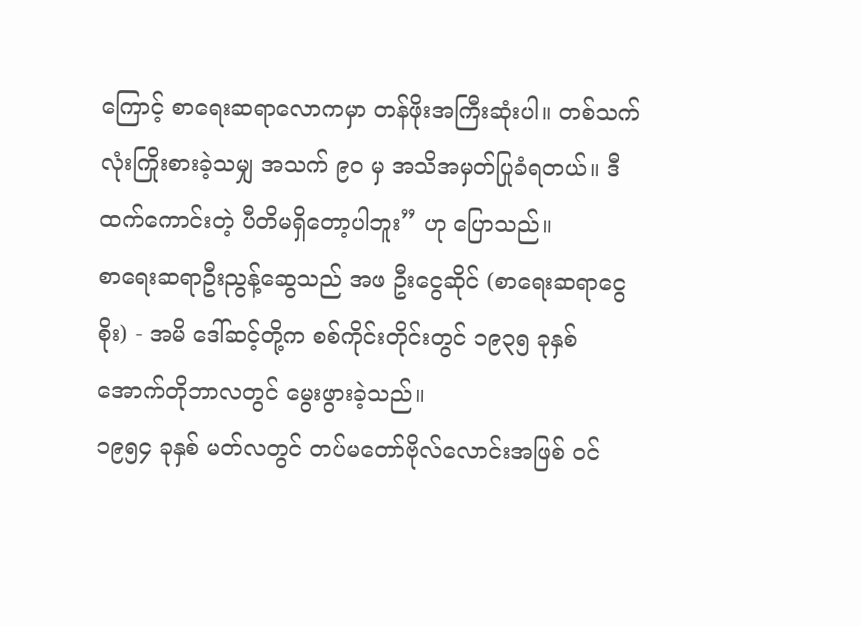ကြောင့် စာရေးဆရာလောကမှာ တန်ဖိုးအကြီးဆုံးပါ။ တစ်သက်လုံးကြိုးစားခဲ့သမျှ အသက် ၉၀ မှ အသိအမှတ်ပြုခံရတယ်။ ဒီထက်ကောင်းတဲ့ ပီတိမရှိတော့ပါဘူး” ဟု ပြောသည်။
စာရေးဆရာဦးညွန့်ဆွေသည် အဖ ဦးငွေဆိုင် (စာရေးဆရာငွေစိုး) - အမိ ဒေါ်ဆင့်တို့က စစ်ကိုင်းတိုင်းတွင် ၁၉၃၅ ခုနှစ် အောက်တိုဘာလတွင် မွေးဖွားခဲ့သည်။
၁၉၅၄ ခုနှစ် မတ်လတွင် တပ်မတော်ဗိုလ်လောင်းအဖြစ် ဝင်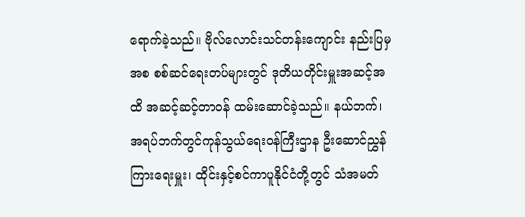ရောက်ခဲ့သည်။ ဗိုလ်လောင်းသင်တန်းကျောင်း နည်းပြမှအစ စစ်ဆင်ရေးတပ်များတွင် ဒုတိယတိုင်းမှူးအဆင့်အထိ အဆင့်ဆင့်တာဝန် ထမ်းဆောင်ခဲ့သည်။ နယ်ဘက်၊ အရပ်ဘက်တွင်ကုန်သွယ်ရေးဝန်ကြီးဌာန ဦးဆောင်ညွှန်ကြားရေးမှူး၊ ထိုင်းနှင့်စင်ကာပူနိုင်ငံတို့တွင် သံအမတ်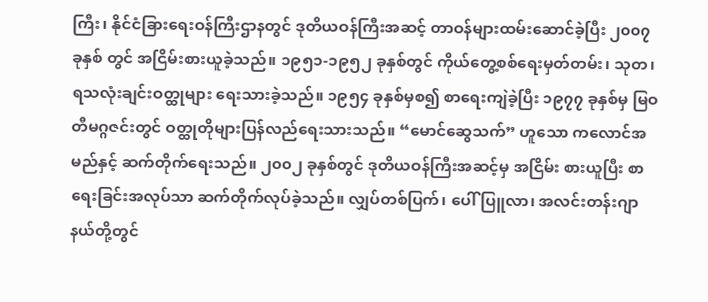ကြီး၊ နိုင်ငံခြားရေးဝန်ကြီးဌာနတွင် ဒုတိယဝန်ကြီးအဆင့် တာဝန်များထမ်းဆောင်ခဲ့ပြီး ၂၀၀၇ ခုနှစ် တွင် အငြိမ်းစားယူခဲ့သည်။ ၁၉၅၁-၁၉၅၂ ခုနှစ်တွင် ကိုယ်တွေ့စစ်ရေးမှတ်တမ်း၊ သုတ၊ ရသလုံးချင်းဝတ္ထုများ ရေးသားခဲ့သည်။ ၁၉၅၄ ခုနှစ်မှစ၍ စာရေးကျဲခဲ့ပြီး ၁၉၇၇ ခုနှစ်မှ မြဝတီမဂ္ဂဇင်းတွင် ဝတ္ထုတိုများပြန်လည်ရေးသားသည်။ “မောင်ဆွေသက်” ဟူသော ကလောင်အမည်နှင့် ဆက်တိုက်ရေးသည်။ ၂၀၀၂ ခုနှစ်တွင် ဒုတိယဝန်ကြီးအဆင့်မှ အငြိမ်း စားယူပြီး စာရေးခြင်းအလုပ်သာ ဆက်တိုက်လုပ်ခဲ့သည်။ လျှပ်တစ်ပြက်၊ ပေါ်ပြူလာ၊ အလင်းတန်းဂျာနယ်တို့တွင်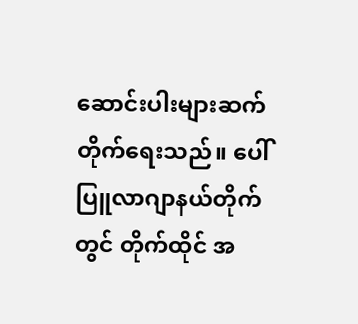ဆောင်းပါးများဆက်တိုက်ရေးသည်။ ပေါ်ပြူလာဂျာနယ်တိုက်တွင် တိုက်ထိုင် အ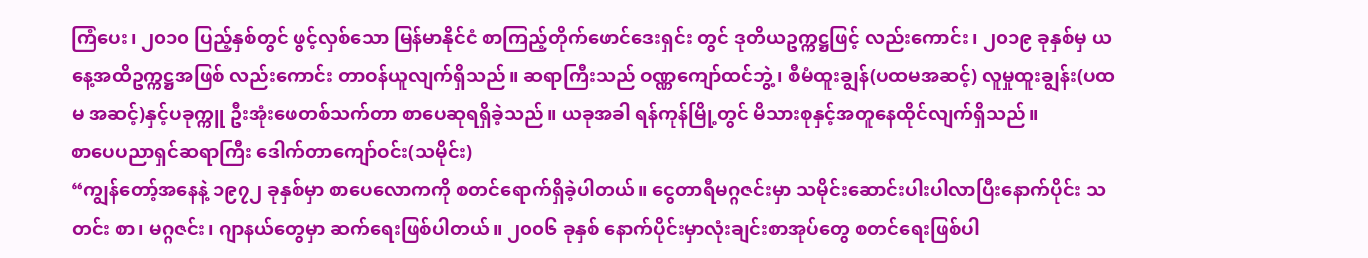ကြံပေး၊ ၂၀၁၀ ပြည့်နှစ်တွင် ဖွင့်လှစ်သော မြန်မာနိုင်ငံ စာကြည့်တိုက်ဖောင်ဒေးရှင်း တွင် ဒုတိယဥက္ကဋ္ဌဖြင့် လည်းကောင်း၊ ၂၀၁၉ ခုနှစ်မှ ယနေ့အထိဥက္ကဋ္ဌအဖြစ် လည်းကောင်း တာဝန်ယူလျက်ရှိသည်။ ဆရာကြီးသည် ဝဏ္ဏကျော်ထင်ဘွဲ့၊ စီမံထူးချွန်(ပထမအဆင့်) လူမှုထူးချွန်း(ပထမ အဆင့်)နှင့်ပခုက္ကူ ဦးအုံးဖေတစ်သက်တာ စာပေဆုရရှိခဲ့သည်။ ယခုအခါ ရန်ကုန်မြို့တွင် မိသားစုနှင့်အတူနေထိုင်လျက်ရှိသည်။
စာပေပညာရှင်ဆရာကြီး ဒေါက်တာကျော်ဝင်း(သမိုင်း)
“ကျွန်တော့်အနေနဲ့ ၁၉၇၂ ခုနှစ်မှာ စာပေလောကကို စတင်ရောက်ရှိခဲ့ပါတယ်။ ငွေတာရီမဂ္ဂဇင်းမှာ သမိုင်းဆောင်းပါးပါလာပြီးနောက်ပိုင်း သတင်း စာ၊ မဂ္ဂဇင်း၊ ဂျာနယ်တွေမှာ ဆက်ရေးဖြစ်ပါတယ်။ ၂၀၀၆ ခုနှစ် နောက်ပိုင်းမှာလုံးချင်းစာအုပ်တွေ စတင်ရေးဖြစ်ပါ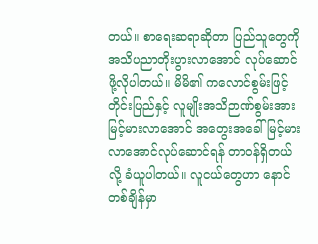တယ်။ စာရေးဆရာဆိုတာ ပြည်သူတွေကို အသိပညာတိုးပွားလာအောင် လုပ်ဆောင်ဖို့လိုပါတယ်။ မိမိ၏ ကလောင်စွမ်းဖြင့် တိုင်းပြည်နှင့် လူမျိုးအသိဉာဏ်စွမ်းအားမြင့်မားလာအောင် အတွေးအခေါ်မြင့်မားလာအောင်လုပ်ဆောင်ရန် တာဝန်ရှိတယ်လို့ ခံယူပါတယ်။ လူငယ်တွေဟာ နောင်တစ်ချိန်မှာ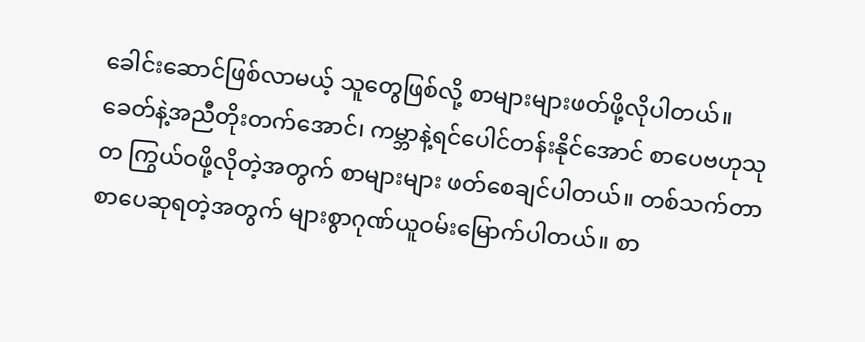ခေါင်းဆောင်ဖြစ်လာမယ့် သူတွေဖြစ်လို့ စာများများဖတ်ဖို့လိုပါတယ်။ ခေတ်နဲ့အညီတိုးတက်အောင်၊ ကမ္ဘာနဲ့ရင်ပေါင်တန်းနိုင်အောင် စာပေဗဟုသုတ ကြွယ်ဝဖို့လိုတဲ့အတွက် စာများများ ဖတ်စေချင်ပါတယ်။ တစ်သက်တာစာပေဆုရတဲ့အတွက် များစွာဂုဏ်ယူဝမ်းမြောက်ပါတယ်။ စာ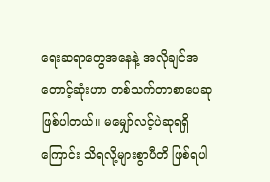ရေးဆရာတွေအနေနဲ့ အလိုချင်အတောင့်ဆုံးဟာ တစ်သက်တာစာပေဆု ဖြစ်ပါတယ်။ မမျှော်လင့်ပဲဆုရရှိကြောင်း သိရလို့များစွာပီတိ ဖြစ်ရပါ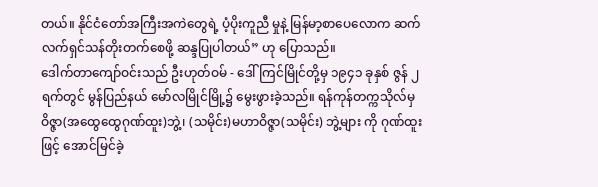တယ်။ နိုင်ငံတော်အကြီးအကဲတွေရဲ့ ပံ့ပိုးကူညီ မှုနဲ့ မြန်မာ့စာပေလောက ဆက်လက်ရှင်သန်တိုးတက်စေဖို့ ဆန္ဒပြုပါတယ်” ဟု ပြောသည်။
ဒေါက်တာကျော်ဝင်းသည် ဦးဟုတ်ဝမ် - ဒေါ်ကြင်မြိုင်တို့မှ ၁၉၄၁ ခုနှစ် ဇွန် ၂ ရက်တွင် မွန်ပြည်နယ် မော်လမြိုင်မြို့၌ မွေးဖွားခဲ့သည်။ ရန်ကုန်တက္ကသိုလ်မှ ဝိဇ္ဇာ(အထွေထွေဂုဏ်ထူး)ဘွဲ့၊ (သမိုင်း)မဟာဝိဇ္ဇာ(သမိုင်း) ဘွဲ့များ ကို ဂုဏ်ထူးဖြင့် အောင်မြင်ခဲ့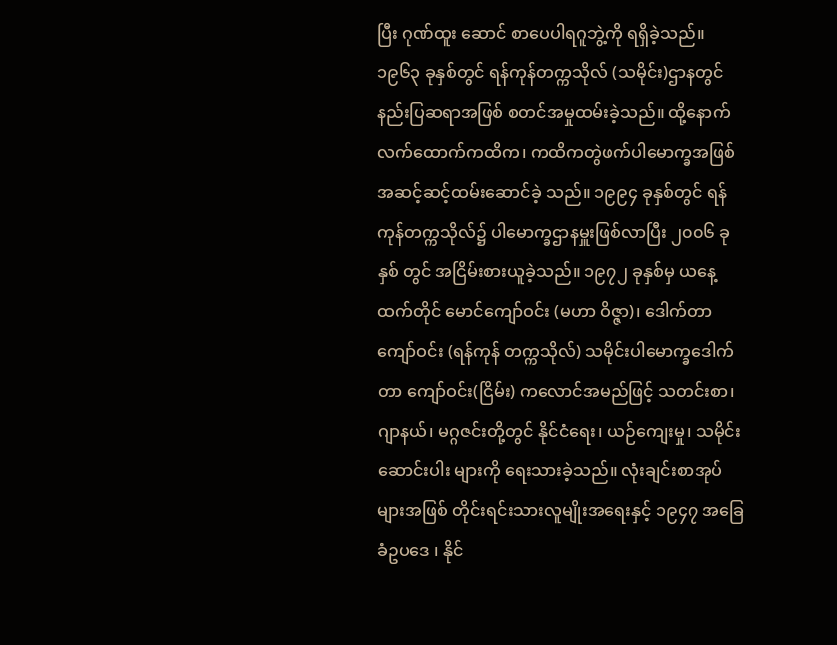ပြီး ဂုဏ်ထူး ဆောင် စာပေပါရဂူဘွဲ့ကို ရရှိခဲ့သည်။ ၁၉၆၃ ခုနှစ်တွင် ရန်ကုန်တက္ကသိုလ် (သမိုင်း)ဌာနတွင် နည်းပြဆရာအဖြစ် စတင်အမှုထမ်းခဲ့သည်။ ထို့နောက် လက်ထောက်ကထိက၊ ကထိကတွဲဖက်ပါမောက္ခအဖြစ် အဆင့်ဆင့်ထမ်းဆောင်ခဲ့ သည်။ ၁၉၉၄ ခုနှစ်တွင် ရန်ကုန်တက္ကသိုလ်၌ ပါမောက္ခဌာနမှူးဖြစ်လာပြီး ၂၀၀၆ ခုနှစ် တွင် အငြိမ်းစားယူခဲ့သည်။ ၁၉၇၂ ခုနှစ်မှ ယနေ့ထက်တိုင် မောင်ကျော်ဝင်း (မဟာ ဝိဇ္ဇာ)၊ ဒေါက်တာကျော်ဝင်း (ရန်ကုန် တက္ကသိုလ်) သမိုင်းပါမောက္ခဒေါက်တာ ကျော်ဝင်း(ငြိမ်း) ကလောင်အမည်ဖြင့် သတင်းစာ၊ ဂျာနယ်၊ မဂ္ဂဇင်းတို့တွင် နိုင်ငံရေး၊ ယဉ်ကျေးမှု၊ သမိုင်းဆောင်းပါး များကို ရေးသားခဲ့သည်။ လုံးချင်းစာအုပ် များအဖြစ် တိုင်းရင်းသားလူမျိုးအရေးနှင့် ၁၉၄၇ အခြေခံဥပဒေ ၊ နိုင်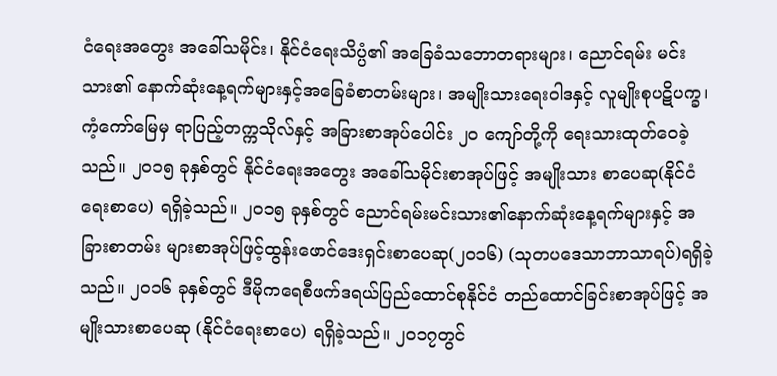ငံရေးအတွေး အခေါ်သမိုင်း၊ နိုင်ငံရေးသိပ္ပံ၏ အခြေခံသဘောတရားများ၊ ညောင်ရမ်း မင်းသား၏ နောက်ဆုံးနေ့ရက်များနှင့်အခြေခံစာတမ်းများ၊ အမျိုးသားရေးဝါဒနှင့် လူမျိုးစုပဋိပက္ခ၊ ကံ့ကော်မြေမှ ရာပြည့်တက္ကသိုလ်နှင့် အခြားစာအုပ်ပေါင်း ၂၀ ကျော်တို့ကို ရေးသားထုတ်ဝေခဲ့သည်။ ၂၀၁၅ ခုနှစ်တွင် နိုင်ငံရေးအတွေး အခေါ်သမိုင်းစာအုပ်ဖြင့် အမျိုးသား စာပေဆု(နိုင်ငံရေးစာပေ) ရရှိခဲ့သည်။ ၂၀၁၅ ခုနှစ်တွင် ညောင်ရမ်းမင်းသား၏နောက်ဆုံးနေ့ရက်များနှင့် အခြားစာတမ်း များစာအုပ်ဖြင့်ထွန်းဖောင်ဒေးရှင်းစာပေဆု(၂၀၁၆) (သုတပဒေသာဘာသာရပ်)ရရှိခဲ့သည်။ ၂၀၁၆ ခုနှစ်တွင် ဒီမိုကရေစီဖက်ဒရယ်ပြည်ထောင်စုနိုင်ငံ တည်ထောင်ခြင်းစာအုပ်ဖြင့် အမျိုးသားစာပေဆု (နိုင်ငံရေးစာပေ) ရရှိခဲ့သည်။ ၂၀၁၇တွင်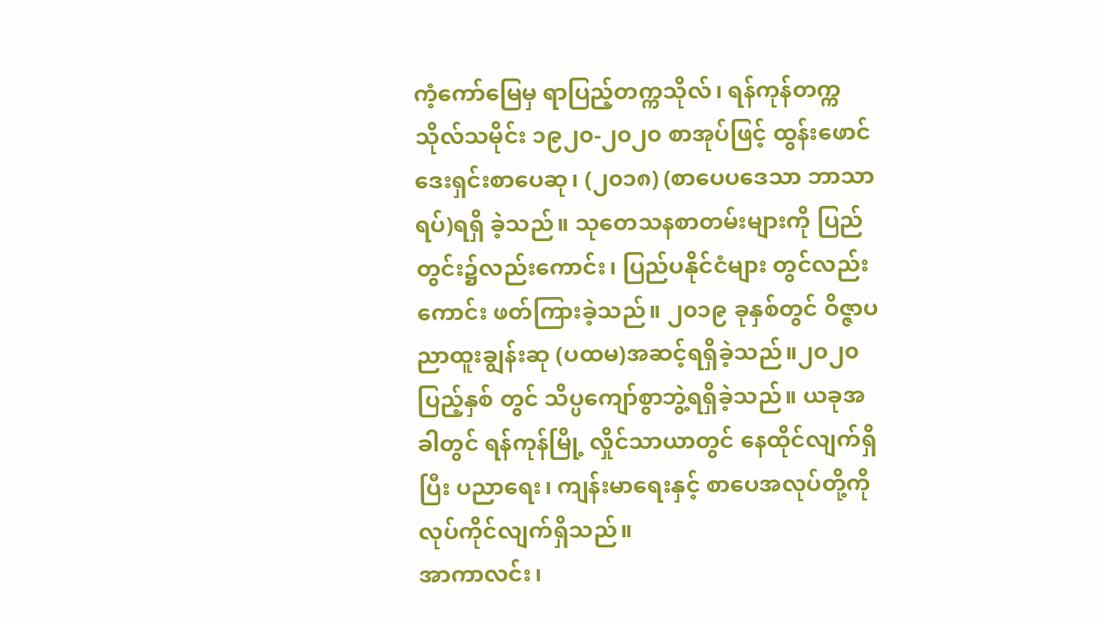ကံ့ကော်မြေမှ ရာပြည့်တက္ကသိုလ်၊ ရန်ကုန်တက္ကသိုလ်သမိုင်း ၁၉၂၀-၂၀၂၀ စာအုပ်ဖြင့် ထွန်းဖောင်ဒေးရှင်းစာပေဆု၊ (၂၀၁၈) (စာပေပဒေသာ ဘာသာရပ်)ရရှိ ခဲ့သည်။ သုတေသနစာတမ်းများကို ပြည်တွင်း၌လည်းကောင်း၊ ပြည်ပနိုင်ငံများ တွင်လည်းကောင်း ဖတ်ကြားခဲ့သည်။ ၂၀၁၉ ခုနှစ်တွင် ဝိဇ္ဇာပညာထူးချွန်းဆု (ပထမ)အဆင့်ရရှိခဲ့သည်။၂၀၂၀ ပြည့်နှစ် တွင် သိပ္ပကျော်စွာဘွဲ့ရရှိခဲ့သည်။ ယခုအခါတွင် ရန်ကုန်မြို့ လှိုင်သာယာတွင် နေထိုင်လျက်ရှိပြီး ပညာရေး၊ ကျန်းမာရေးနှင့် စာပေအလုပ်တို့ကို လုပ်ကိုင်လျက်ရှိသည်။
အာကာလင်း၊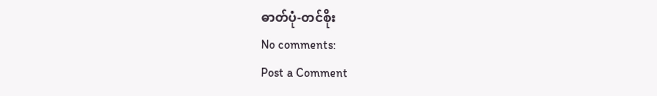ဓာတ်ပုံ-တင်စိုး
No comments:
Post a Comment